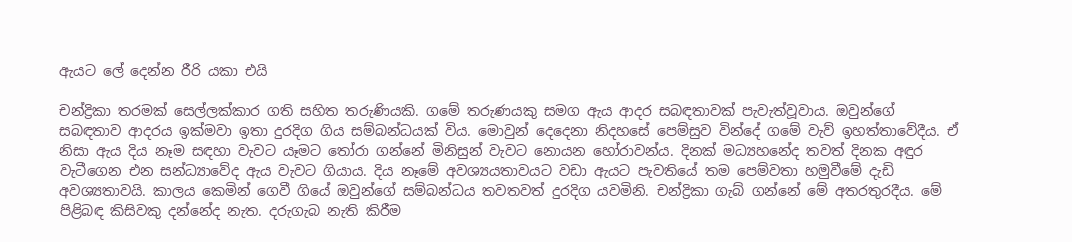ඇයට ලේ දෙන්න රීරි යකා එයි

චන්ද්‍රිකා තරමක් සෙල්ලක්කාර ගති සහිත තරුණියකි. ගමේ තරුණයකු සමග ඇය ආදර සබඳතාවක් පැවැත්වූවාය. ඔවුන්ගේ සබඳතාව ආදරය ඉක්මවා ඉතා දුරදිග ගිය සම්බන්ධයක් විය. මොවුන් දෙදෙනා නිදහසේ පෙම්සුව වින්දේ ගමේ වැව් ඉහත්තාවේදීය. ඒ නිසා ඇය දිය නෑම සඳහා වැවට යෑමට තෝරා ගන්නේ මිනිසුන් වැවට නොයන හෝරාවන්ය. දිනක් මධ්‍යහනේද තවත් දිනක අඳුර වැටීගෙන එන සන්ධ්‍යාවේද ඇය වැවට ගියාය. දිය නෑමේ අවශ්‍යයතාවයට වඩා ඇයට පැවතියේ තම පෙම්වතා හමුවීමේ දැඩි අවශ්‍යතාවයි. කාලය කෙමින් ගෙවී ගියේ ඔවුන්ගේ සම්බන්ධය තවතවත් දුරදිග යවමිනි. චන්ද්‍රිකා ගැබ් ගන්නේ මේ අතරතුරදීය. මේ පිළිබඳ කිසිවකු දන්නේද නැත. දරුගැබ නැති කිරීම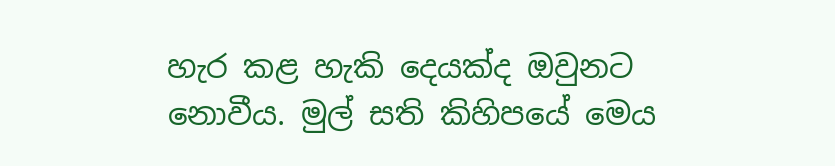හැර කළ හැකි දෙයක්ද ඔවුනට නොවීය. මුල් සති කිහිපයේ මෙය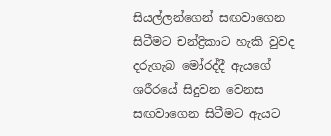සියල්ලන්ගෙන් සඟවාගෙන සිටීමට චන්ද්‍රිකාට හැකි වුවද දරුගැබ මෝරද්දී ඇයගේ ශරීරයේ සිදුවන වෙනස සඟවාගෙන සිටීමට ඇයට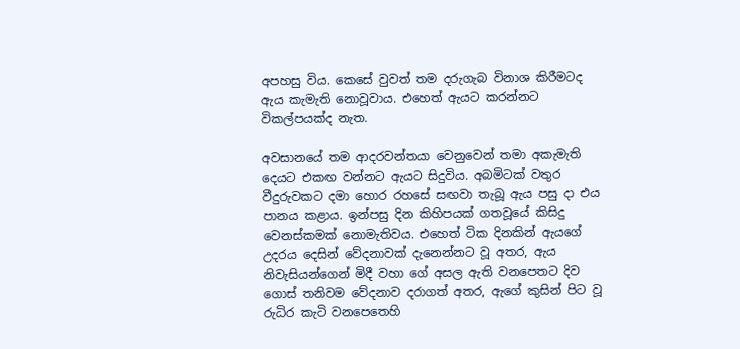අපහසු විය. කෙසේ වුවත් තම දරුගැබ විනාශ කිරීමටද ඇය කැමැති නොවූවාය. එහෙත් ඇයට කරන්නට විකල්පයක්ද නැත.

අවසානයේ තම ආදරවන්තයා වෙනුවෙන් තමා අකැමැති දෙයට එකඟ වන්නට ඇයට සිදුවිය. අබමිටක් වතුර වීදුරුවකට දමා හොර රහසේ සඟවා තැබූ ඇය පසු දා එය පානය කළාය. ඉන්පසු දින කිහිපයක් ගතවූයේ කිසිදු වෙනස්කමක් නොමැතිවය. එහෙත් ටික දිනකින් ඇයගේ උදරය දෙසින් වේදනාවක් දැනෙන්නට වූ අතර, ඇය නිවැසියන්ගෙන් මිදී වහා ගේ අසල ඇති වනපෙතට දිව ගොස් තනිවම වේදනාව දරාගත් අතර, ඇගේ කුසින් පිට වූ රුධිර කැටි වනපෙතෙහි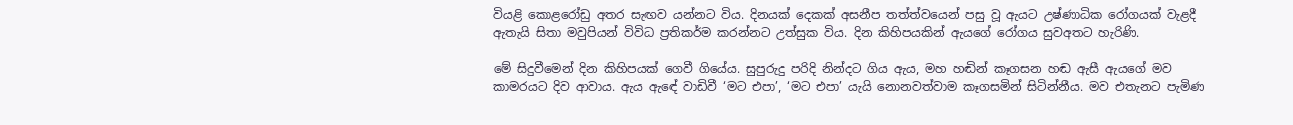වියළි කොළරෝඩු අතර සැඟව යන්නට විය. දිනයක් දෙකක් අසනීප තත්ත්වයෙන් පසු වූ ඇයට උෂ්ණාධික රෝගයක් වැළදී ඇතැයි සිතා මවුපියන් විවිධ ප්‍රතිකර්ම කරන්නට උත්සුක විය. දින කිහිපයකින් ඇයගේ රෝගය සුවඅතට හැරිණි.

මේ සිදුවීමෙන් දින කිහිපයක් ගෙවී ගියේය. සුපුරුදු පරිදි නින්දට ගිය ඇය, මහ හඬින් කෑගසන හඬ ඇසී ඇයගේ මව කාමරයට දිව ආවාය. ඇය ඇඳේ වාඩිවී ‘මට එපා’, ‘මට එපා’ යැයි නොනවත්වාම කෑගසමින් සිටින්නීය. මව එතැනට පැමිණ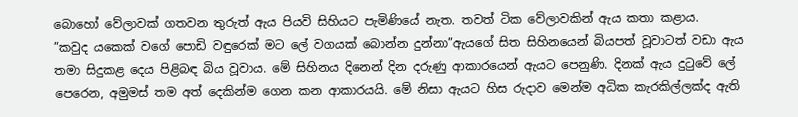බොහෝ වේලාවක් ගතවන තුරුත් ඇය පියවි සිහියට පැමිණියේ නැත. තවත් ටික වේලාවකින් ඇය කතා කළාය.
”කවුද යකෙක් වගේ පොඩි වඳුරෙක් මට ලේ වගයක් බොන්න දුන්නා”ඇයගේ සිත සිහිනයෙන් බියපත් වූවාටත් වඩා ඇය තමා සිදුකළ දෙය පිළිබඳ බිය වූවාය. මේ සිහිනය දිනෙන් දින දරුණු ආකාරයෙන් ඇයට පෙනුණි. දිනක් ඇය දුටුවේ ලේ පෙරෙන, අමුමස් තම අත් දෙකින්ම ගෙන කන ආකාරයයි. මේ නිසා ඇයට හිස රුදාව මෙන්ම අධික කැරකිල්ලක්ද ඇති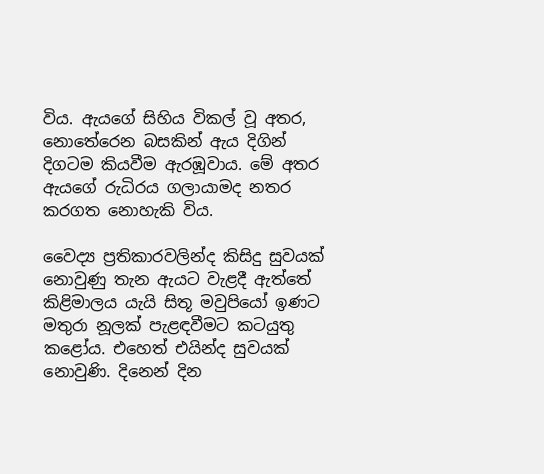විය. ඇයගේ සිහිය විකල් වූ අතර, නොතේරෙන බසකින් ඇය දිගින් දිගටම කියවීම ඇරඹූවාය. මේ අතර ඇයගේ රුධිරය ගලායාමද නතර කරගත නොහැකි විය.

වෛද්‍ය ප්‍රතිකාරවලින්ද කිසිදු සුවයක් නොවුණු තැන ඇයට වැළදී ඇත්තේ කිළිමාලය යැයි සිතූ මවුපියෝ ඉණට මතුරා නූලක් පැළඳවීමට කටයුතු කළෝය. එහෙත් එයින්ද සුවයක් නොවුණි. දිනෙන් දින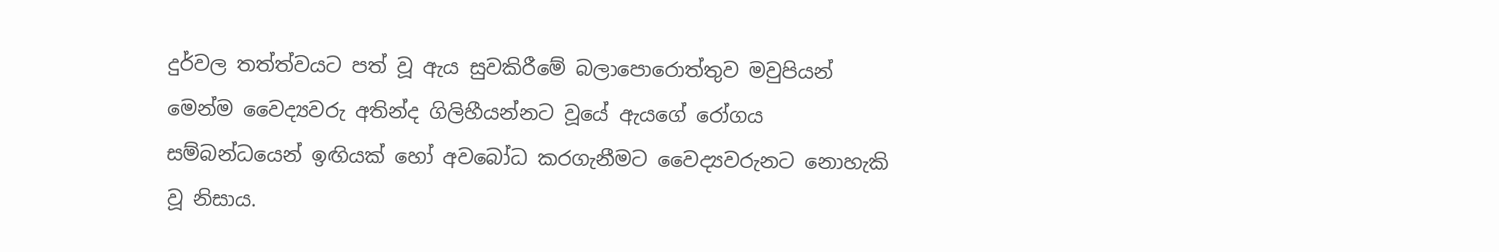දුර්වල තත්ත්වයට පත් වූ ඇය සුවකිරීමේ බලාපොරොත්තුව මවුපියන් මෙන්ම වෛද්‍යවරු අතින්ද ගිලිහීයන්නට වූයේ ඇයගේ රෝගය සම්බන්ධයෙන් ඉඟියක් හෝ අවබෝධ කරගැනීමට වෛද්‍යවරුනට නොහැකි වූ නිසාය.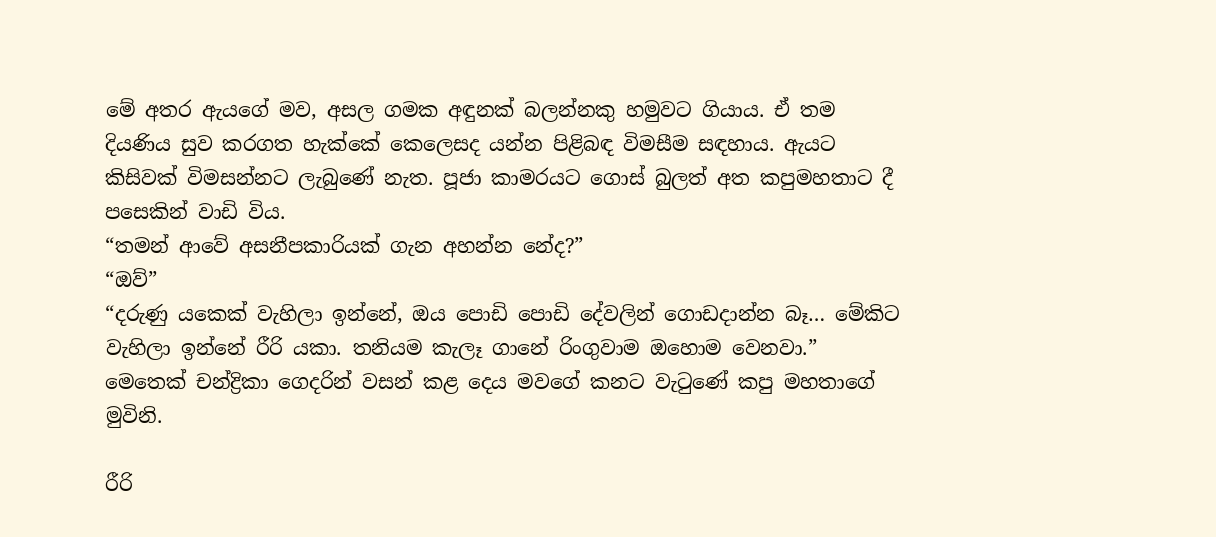මේ අතර ඇයගේ මව, අසල ගමක අඳුනක් බලන්නකු හමුවට ගියාය. ඒ තම දියණිය සුව කරගත හැක්කේ කෙලෙසද යන්න පිළිබඳ විමසීම සඳහාය. ඇයට කිසිවක් විමසන්නට ලැබුණේ නැත. පූජා කාමරයට ගොස් බුලත් අත කපුමහතාට දී පසෙකින් වාඩි විය.
“තමන් ආවේ අසනීපකාරියක් ගැන අහන්න නේද?”
“ඔව්”
“දරුණු යකෙක් වැහිලා ඉන්නේ, ඔය පොඩි පොඩි දේවලින් ගොඩදාන්න බෑ… මේකිට වැහිලා ඉන්නේ රීරි යකා. තනියම කැලෑ ගානේ රිංගුවාම ඔහොම වෙනවා.”
මෙතෙක් චන්ද්‍රිකා ගෙදරින් වසන් කළ දෙය මවගේ කනට වැටුණේ කපු මහතාගේ මුවිනි.

රීරි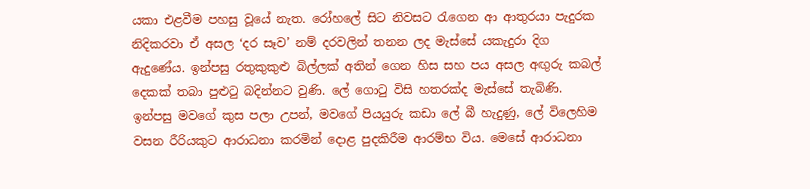යකා එළවීම පහසු වූයේ නැත. රෝහලේ සිට නිවසට රැගෙන ආ ආතුරයා පැදුරක නිදිකරවා ඒ අසල ‘දර සෑව’ නම් දරවලින් තනන ලද මැස්සේ යකැදුරා දිග ඇදුණේය. ඉන්පසු රතුකුකුළු බිල්ලක් අතින් ගෙන හිස සහ පය අසල අඟුරු කබල් දෙකක් තබා පුළුටු බදින්නට වුණි. ලේ ගොටු විසි හතරක්ද මැස්සේ තැබිණි. ඉන්පසු මවගේ කුස පලා උපන්, මවගේ පියයුරු කඩා ලේ බී හැදුණු, ලේ විලෙහිම වසන රීරියකුට ආරාධනා කරමින් දොළ පුදකිරීම ආරම්භ විය. මෙසේ ආරාධනා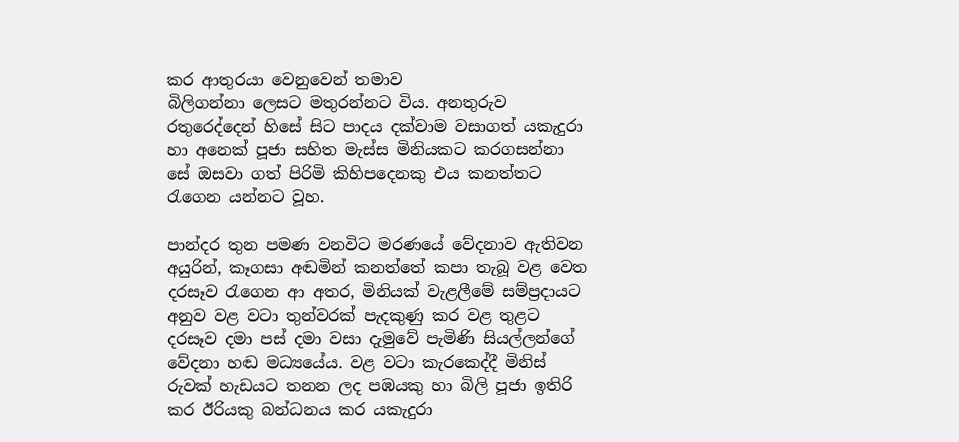කර ආතුරයා වෙනුවෙන් තමාව
බිලිගන්නා ලෙසට මතුරන්නට විය. අනතුරුව රතුරෙද්දෙන් හිසේ සිට පාදය දක්වාම වසාගත් යකැදුරා හා අනෙක් පූජා සහිත මැස්ස මිනියකට කරගසන්නා සේ ඔසවා ගත් පිරිමි කිහිපදෙනකු එය කනත්තට රැගෙන යන්නට වූහ.

පාන්දර තුන පමණ වනවිට මරණයේ වේදනාව ඇතිවන අයුරින්, කෑගසා අඬමින් කනත්තේ කපා තැබූ වළ වෙත දරසෑව රැගෙන ආ අතර, මිනියක් වැළලීමේ සම්ප්‍රදායට අනුව වළ වටා තුන්වරක් පැදකුණු කර වළ තුළට දරසෑව දමා පස් දමා වසා දැමුවේ පැමිණි සියල්ලන්ගේ වේදනා හඬ මධ්‍යයේය. වළ වටා කැරකෙද්දී මිනිස් රුවක් හැඩයට තනන ලද පඹයකු හා බිලි පූජා ඉතිරි කර ඊරියකු බන්ධනය කර යකැදුරා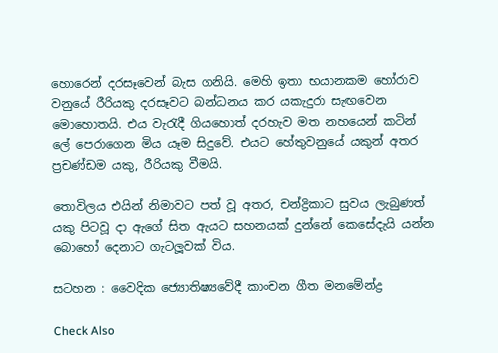හොරෙන් දරසෑවෙන් බැස ගනියි. මෙහි ඉතා භයානකම හෝරාව වනුයේ රීරියකු දරසෑවට බන්ධනය කර යකැදුරා සැඟවෙන මොහොතයි. එය වැරැදී ගියහොත් දරහැව මත නහයෙන් කටින් ලේ පෙරාගෙන මිය යෑම සිදුවේ. එයට හේතුවනුයේ යකුන් අතර ප්‍රචණ්ඩම යකු, රීරියකු වීමයි.

තොවිලය එයින් නිමාවට පත් වූ අතර, චන්ද්‍රිකාට සුවය ලැබුණත් යකු පිටවූ දා ඇගේ සිත ඇයට සහනයක් දුන්නේ කෙසේදැයි යන්න බොහෝ දෙනාට ගැටලූවක් විය.

සටහන : වෛදික ජ්‍යොතිෂ්‍යවේදී කාංචන ගීත මනමේන්ද්‍ර

Check Also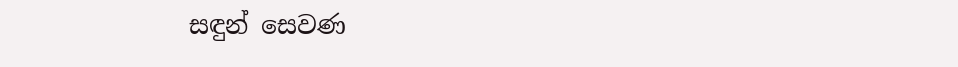සඳුන් සෙවණ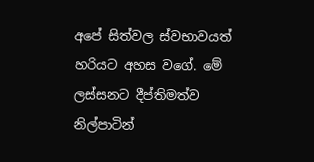අපේ සිත්වල ස්වභාවයත් හරියට අහස වගේ. මේ ලස්සනට දීප්තිමත්ව නිල්පාටින්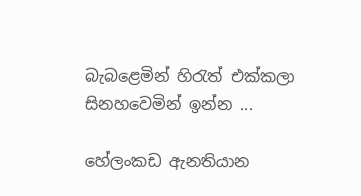බැබළෙමින් හිරැත් එක්කලා සිනහවෙමින් ඉන්න ...

හේලංකඩ ඇනතියාන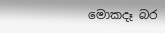මොකදෑ බර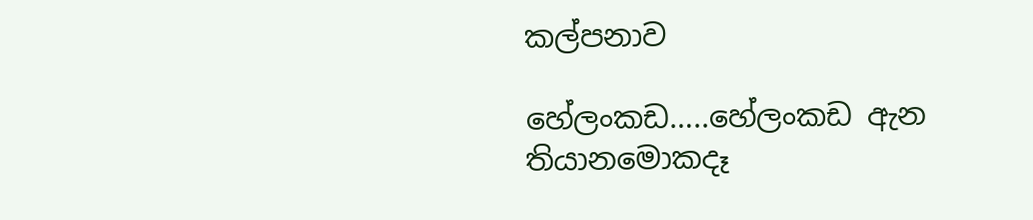කල්පනාව

හේලංකඩ…..හේලංකඩ ඇන තියානමොකදෑ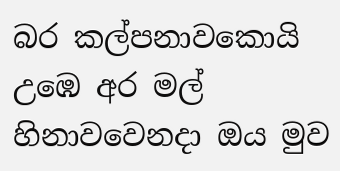බර කල්පනාවකොයි උඹෙ අර මල් හිනාවවෙනදා ඔය මුව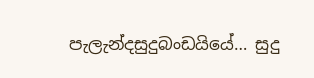පැලැන්දසුදුබංඩයියේ… සුදු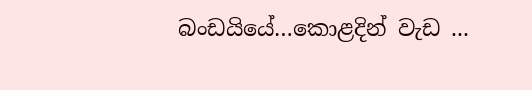බංඩයියේ…කොළදින් වැඩ ...